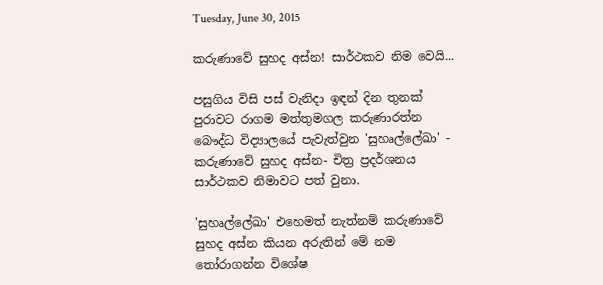Tuesday, June 30, 2015

කරුණාවේ සුහද අස්න! සාර්ථකව නිම වෙයි...

පසුගිය විසි පස් වැනිදා ඉඳන් දින තුනක් පුරාවට රාගම මත්තුමගල කරුණාරත්න බෞද්ධ විද්‍යාලයේ පැවැත්වුන 'සුහෘල්ලේඛා' - කරුණාවේ සුහද අස්න- චිත්‍ර ප්‍රදර්ශනය සාර්ථකව නිමාවට පත් වුනා.

'සුහෘල්ලේඛා' එහෙමත් නැත්නම් කරුණාවේ සුහද අස්න කියන අරුතින් මේ නම තෝරාගන්න විශේෂ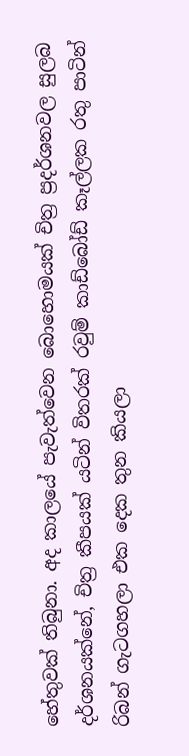හේතුවක් තිබුනා. අද කාලයේ පැවැත්වෙන බොහොමයක් චිත්‍ර ප්‍රදර්ශනවල සුලබ දර්ශනයක්නේ, චිත්‍ර කීපයක් යටින් විතරක් රවුම් කාඩ්බෝඩ් කෑල්ලක රතු පාටින් රිබන් ගැටගහලා එක දෙක තුන කියලා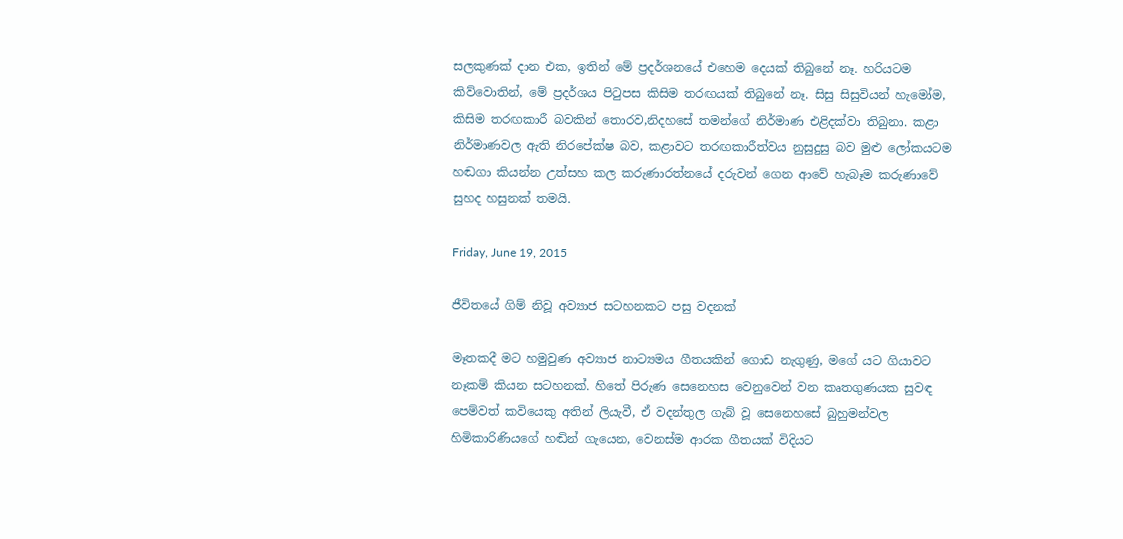සලකුණක් දාන එක, ඉතින් මේ ප්‍රදර්ශනයේ එහෙම දෙයක් තිබුනේ නෑ. හරියටම කිව්වොතින්, මේ ප්‍රදර්ශය පිටුපස කිසිම තරඟයක් තිබුනේ නෑ. සිසු සිසුවියන් හැමෝම, කිසිම තරඟකාරී බවකින් තොරව,නිදහසේ තමන්ගේ නිර්මාණ එළිදක්වා තිබුනා. කළා නිර්මාණවල ඇති නිරපේක්ෂ බව, කළාවට තරඟකාරීත්වය නුසුදුසු බව මුළු ලෝකයටම හඬගා කියන්න උත්සහ කල කරුණාරත්නයේ දරුවන් ගෙන ආවේ හැබෑම කරුණාවේ සුහද හසුනක් තමයි.

Friday, June 19, 2015

ජීවිතයේ ගිම් නිවූ අව්‍යාජ සටහනකට පසු වදනක්

මෑතකදී මට හමුවුණ අව්‍යාජ නාට්‍යමය ගීතයකින් ගොඩ නැගුණු, මගේ යට ගියාවට නෑකම් කියන සටහනක්. හිතේ පිරුණ සෙනෙහස වෙනුවෙන් වන කෘතගුණයක සුවඳ පෙම්වත් කවියෙකු අතින් ලියැවී, ඒ වදන්තුල ගැබ් වූ සෙනෙහසේ බුහුමන්වල හිමිකාරිණියගේ හඬින් ගැයෙන, වෙනස්ම ආරක ගීතයක් විදියට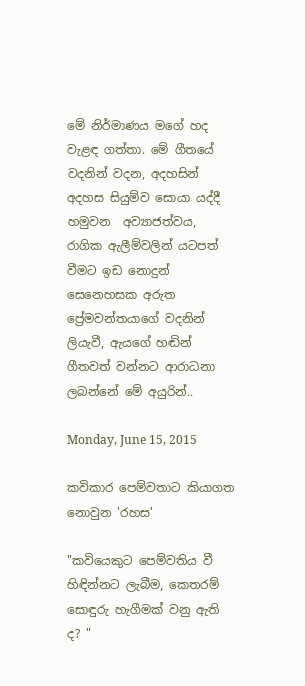මේ නිර්මාණය මගේ හද වැළඳ ගත්තා. මේ ගීතයේ වදනින් වදන, අදහසින් අදහස සියුම්ව සොයා යද්දී හමුවන  අව්‍යාජත්වය,  රාගික ඇලීම්වලින් යටපත් වීමට ඉඩ නොදුන් සෙනෙහසක අරුත ප්‍රේමවන්තයාගේ වදනින් ලියැවී, ඇයගේ හඬින් ගීතවත් වන්නට ආරාධනා ලබන්නේ මේ අයුරින්..

Monday, June 15, 2015

කවිකාර පෙම්වතාට කියාගත නොවුන 'රහස'

"කවියෙකුට පෙම්වතිය වී හිඳින්නට ලැබීම, කෙතරම් සොඳුරු හැගීමක් වනු ඇති ද? "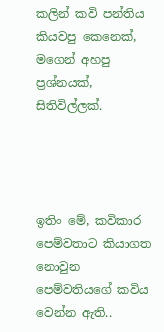කලින් කවි පන්තිය කියවපු කෙනෙක්, මගෙන් අහපු ප්‍රශ්නයක්, සිතිවිල්ලක්.




ඉතිං මේ, කවිකාර පෙම්වතාට කියාගත නොවුන පෙම්වතියගේ කවිය වෙන්න ඇති..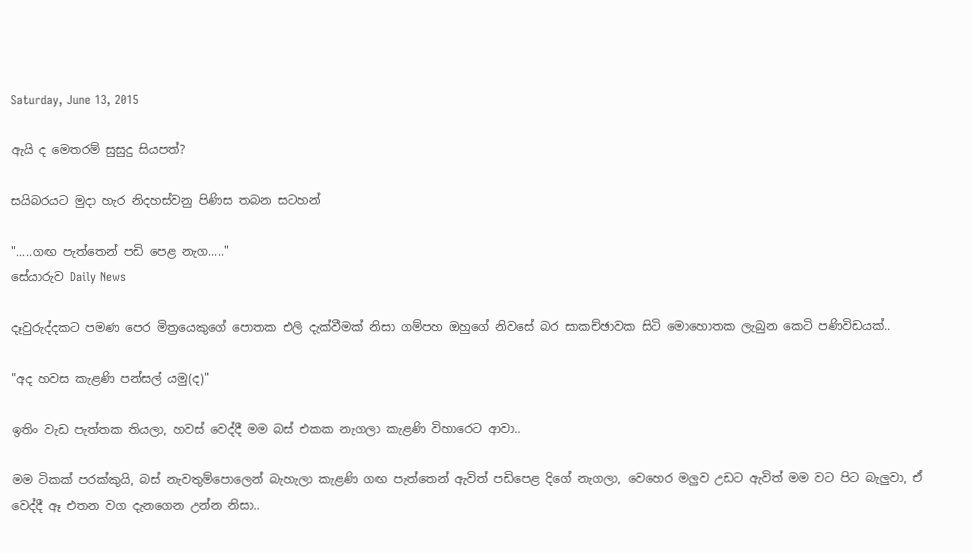Saturday, June 13, 2015

ඇයි ද මෙතරම් සුසුදු සියපත්?

සයිබරයට මුදා හැර නිදහස්වනු පිණිස තබන සටහන්

".....ගඟ පැත්තෙන් පඩි පෙළ නැග....."
සේයාරුව Daily News

දෑවුරුද්දකට පමණ පෙර මිත්‍රයෙකුගේ පොතක එලි දැක්වීමක් නිසා ගම්පහ ඔහුගේ නිවසේ බර සාකච්ඡාවක සිටි මොහොතක ලැබුන කෙටි පණිවිඩයක්..

"අද හවස කැළණි පන්සල් යමු(ද)"

ඉතිං වැඩ පැත්තක තියලා, හවස් වෙද්දී මම බස් එකක නැගලා කැළණි විහාරෙට ආවා..

මම ටිකක් පරක්කුයි, බස් නැවතුම්පොලෙන් බැහැලා කැළණි ගඟ පැත්තෙන් ඇවිත් පඩිපෙළ දිගේ නැගලා, වෙහෙර මලුව උඩට ඇවිත් මම වට පිට බැලුවා, ඒ වෙද්දී ඈ එතන වග දැනගෙන උන්න නිසා..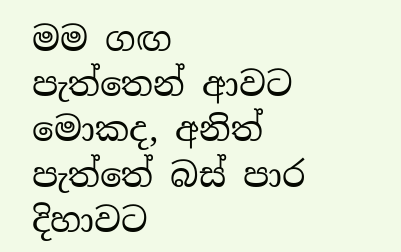මම ගඟ පැත්තෙන් ආවට මොකද, අනිත් පැත්තේ බස් පාර දිහාවට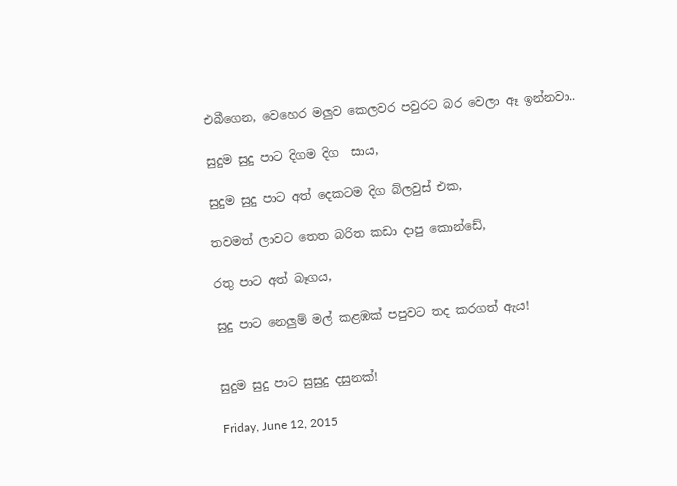එබීගෙන, වෙහෙර මලුව කෙලවර පවුරට බර වෙලා ඈ ඉන්නවා..

සුදුම සුදු පාට දිගම දිග  සාය,

සුදුම සුදු පාට අත් දෙකටම දිග බ්ලවුස් එක,

තවමත් ලාවට තෙත බරිත කඩා දාපු කොන්ඩේ,

රතු පාට අත් බෑගය,

සුදු පාට නෙලුම් මල් කළඹක් පපුවට තද කරගත් ඇය!


සුදුම සුදු පාට සුසුදු දසුනක්!

Friday, June 12, 2015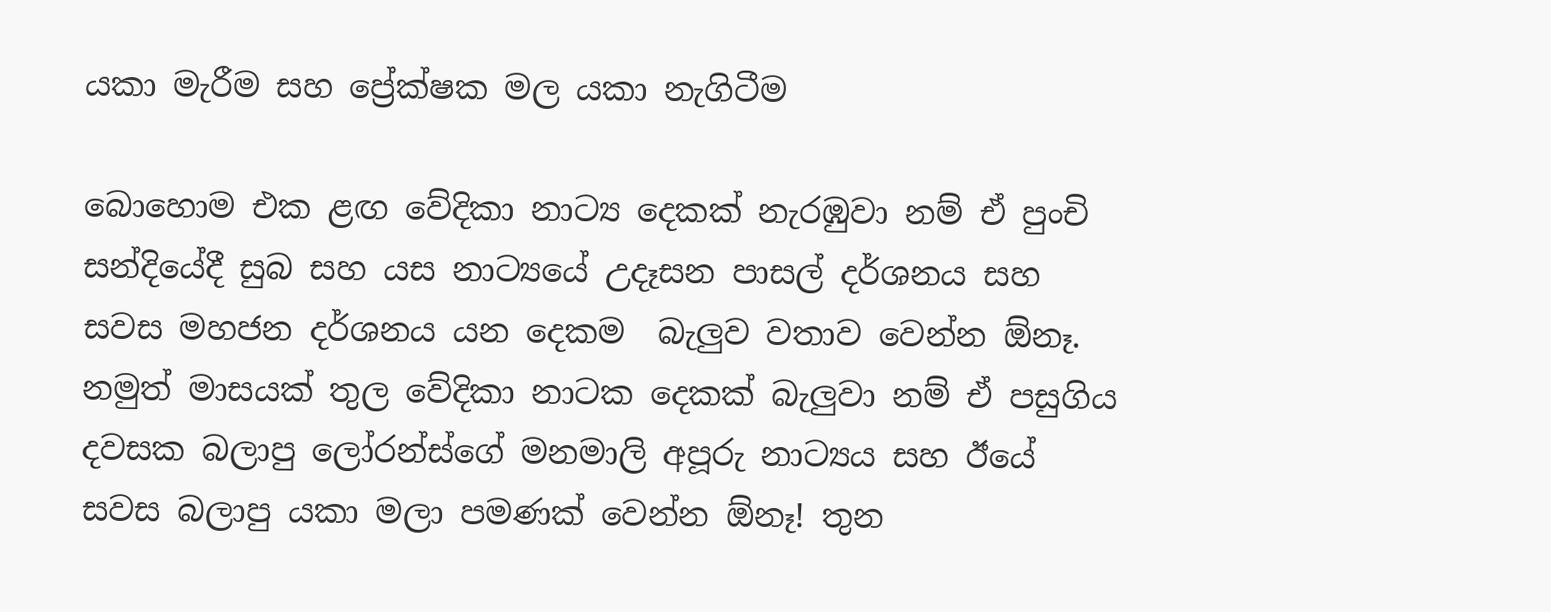යකා මැරීම සහ ප්‍රේක්ෂක මල යකා නැගිටීම

බොහොම එක ළඟ වේදිකා නාට්‍ය දෙකක් නැරඹුවා නම් ඒ පුංචි සන්දියේදී සුබ සහ යස නාට්‍යයේ උදෑසන පාසල් දර්ශනය සහ සවස මහජන දර්ශනය යන දෙකම  බැලුව වතාව වෙන්න ඕනෑ. නමුත් මාසයක් තුල වේදිකා නාටක දෙකක් බැලුවා නම් ඒ පසුගිය දවසක බලාපු ලෝරන්ස්ගේ මනමාලි අපූරු නාට්‍යය සහ ඊයේ සවස බලාපු යකා මලා පමණක් වෙන්න ඕනෑ! තුන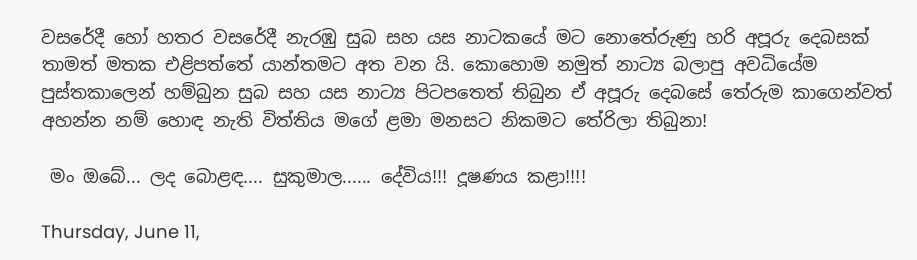වසරේදී හෝ හතර වසරේදී නැරඹු සුබ සහ යස නාටකයේ මට නොතේරුණු හරි අපූරු දෙබසක් තාමත් මතක එළිපත්තේ යාන්තමට අත වන යි. කොහොම නමුත් නාට්‍ය බලාපු අවධියේම පුස්තකාලෙන් හම්බුන සුබ සහ යස නාට්‍ය පිටපතෙත් තිබුන ඒ අපූරු දෙබසේ තේරුම කාගෙන්වත් අහන්න නම් හොඳ නැති විත්තිය මගේ ළමා මනසට නිකමට තේරිලා තිබුනා!

 මං ඔබේ... ලද බොළඳ.... සුකුමාල...... දේවිය!!! දූෂණය කළා!!!!

Thursday, June 11,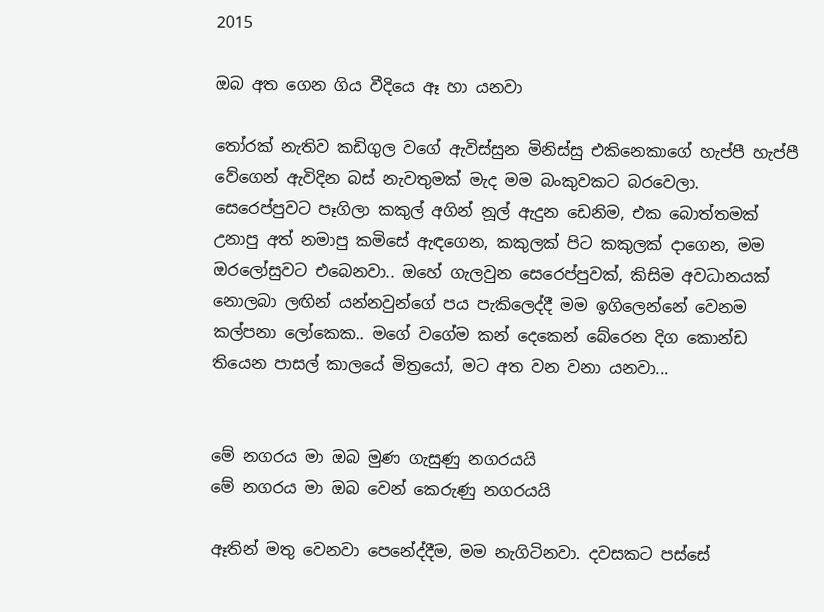2015

ඔබ අත ගෙන ගිය වීදියෙ ඈ හා යනවා

තෝරක් නැතිව කඩිගුල වගේ ඇවිස්සුන මිනිස්සු එකිනෙකාගේ හැප්පී හැප්පී වේගෙන් ඇවිදින බස් නැවතුමක් මැද මම බංකුවකට බරවෙලා. සෙරෙප්පුවට පෑගිලා කකුල් අගින් නූල් ඇදුන ඩෙනිම, එක බොත්තමක් උනාපු අත් නමාපු කමිසේ ඇඳගෙන, කකුලක් පිට කකුලක් දාගෙන, මම ඔරලෝසුවට එබෙනවා.. ඔහේ ගැලවුන සෙරෙප්පුවක්, කිසිම අවධානයක් නොලබා ලඟින් යන්නවුන්ගේ පය පැකිලෙද්දී මම ඉගිලෙන්නේ වෙනම කල්පනා ලෝකෙක.. මගේ වගේම කන් දෙකෙන් බේරෙන දිග කොන්ඩ තියෙන පාසල් කාලයේ මිත්‍රයෝ, මට අත වන වනා යනවා...


මේ නගරය මා ඔබ මුණ ගැසුණු නගරයයි
මේ නගරය මා ඔබ වෙන් කෙරුණු නගරයයි

ඈතින් මතු වෙනවා පෙනේද්දීම, මම නැගිටිනවා. දවසකට පස්සේ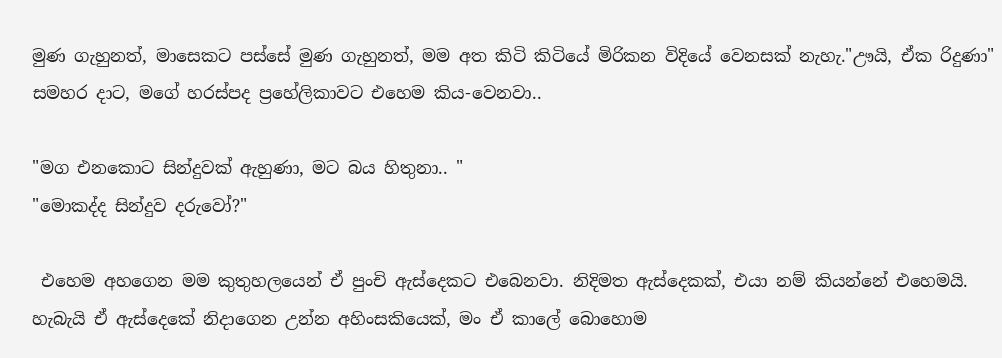මුණ ගැහුනත්, මාසෙකට පස්සේ මුණ ගැහුනත්, මම අත කිටි කිටියේ මිරිකන විදියේ වෙනසක් නැහැ."ඌයි, ඒක රිදුණා" සමහර දාට, මගේ හරස්පද ප්‍රහේලිකාවට එහෙම කිය-වෙනවා..

"මග එනකොට සින්දුවක් ඇහුණා, මට බය හිතුනා.. "
"මොකද්ද සින්දුව දරුවෝ?"

 එහෙම අහගෙන මම කුතුහලයෙන් ඒ පුංචි ඇස්දෙකට එබෙනවා. නිදිමත ඇස්දෙකක්, එයා නම් කියන්නේ එහෙමයි. හැබැයි ඒ ඇස්දෙකේ නිදාගෙන උන්න අහිංසකියෙක්, මං ඒ කාලේ බොහොම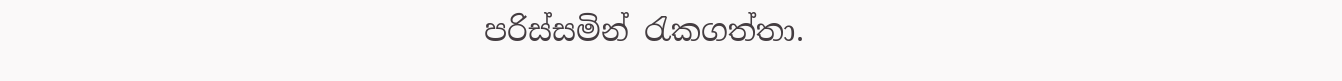පරිස්සමින් රැකගත්තා.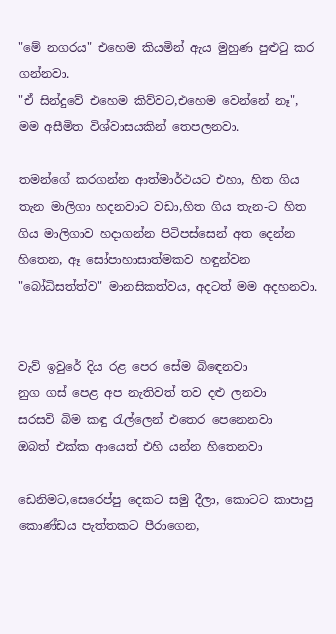"මේ නගරය" එහෙම කියමින් ඇය මුහුණ පුළුටු කර ගන්නවා.
"ඒ සින්දුවේ එහෙම කිව්වට,එහෙම වෙන්නේ නෑ", මම අසීමිත විශ්වාසයකින් තෙපලනවා.

තමන්ගේ කරගන්න ආත්මාර්ථයට එහා, හිත ගිය තැන මාලිගා හදනවාට වඩා,හිත ගිය තැන-ට හිත ගිය මාලිගාව හදාගන්න පිටිපස්සෙන් අත දෙන්න හිතෙන, ඈ සෝපාහාසාත්මකව හඳුන්වන "බෝධිසත්ත්ව" මානසිකත්වය, අදටත් මම අදහනවා.


වැව් ඉවුරේ දිය රළ පෙර සේම බිඳෙනවා
නුග ගස් පෙළ අප නැතිවත් තව දළු ලනවා
සරසවි බිම කඳු රැල්ලෙන් එතෙර පෙනෙනවා
ඔබත් එක්ක ආයෙත් එහි යන්න හිතෙනවා

ඩෙනිමට,සෙරෙප්පු දෙකට සමු දීලා, කොටට කාපාපු කොණ්ඩය පැත්තකට පීරාගෙන,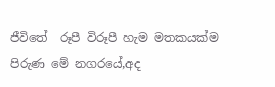ජීවිතේ  රූපී විරූපී හැම මතකයක්ම පිරුණ මේ නගරයේ,අද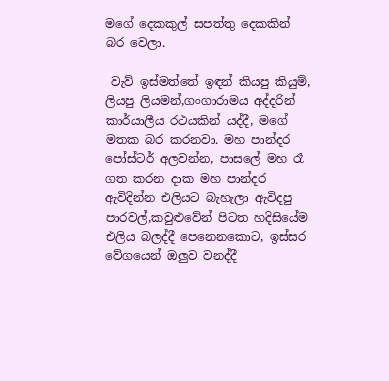මගේ දෙකකුල් සපත්තු දෙකකින් බර වෙලා.

 වැව් ඉස්මත්තේ ඉඳන් කියපු කියුම්, ලියපු ලියමන්,ගංගාරාමය අද්දරින් කාර්යාලීය රථයකින් යද්දී, මගේ මතක බර කරනවා. මහ පාන්දර පෝස්ටර් අලවන්න, පාසලේ මහ රෑ ගත කරන දාක මහ පාන්දර ඇවිදින්න එලියට බැහැලා ඇවිදපු පාරවල්,කවුළුවේන් පිටත හදිසියේම එලිය බලද්දී පෙනෙනකොට, ඉස්සර වේගයෙන් ඔලුව වනද්දී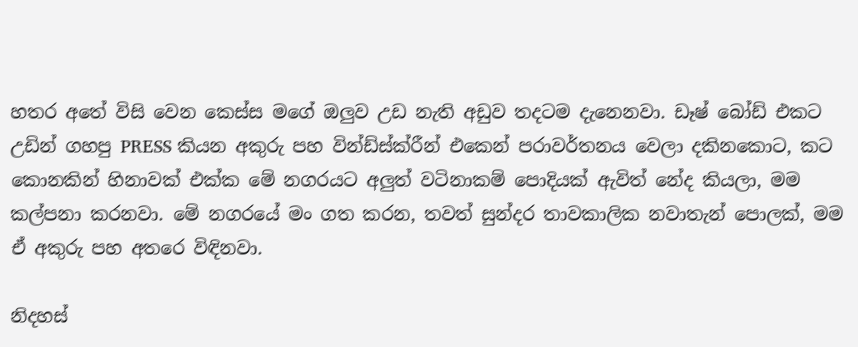හතර අතේ විසි වෙන කෙස්ස මගේ ඔලුව උඩ නැති අඩුව තදටම දැනෙනවා. ඩෑෂ් බෝඩ් එකට උඩින් ගහපු PRESS කියන අකුරු පහ වින්ඩ්ස්ක්රීන් එකෙන් පරාවර්තනය වෙලා දකිනකොට, කට කොනකින් හිනාවක් එක්ක මේ නගරයට අලුත් වටිනාකම් පොදියක් ඇවිත් නේද කියලා, මම කල්පනා කරනවා. මේ නගරයේ මං ගත කරන, තවත් සුන්දර තාවකාලික නවාතැන් පොලක්, මම ඒ අකුරු පහ අතරෙ විඳිනවා.

නිදහස්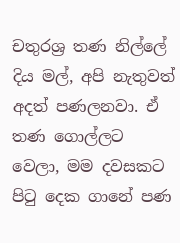චතුරශ්‍ර තණ නිල්ලේ දිය මල්, අපි නැතුවත් අදත් පණලනවා. ඒ තණ ගොල්ලට වෙලා, මම දවසකට පිටු දෙක ගානේ පණ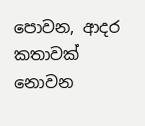පොවන, ආදර කතාවක් නොවන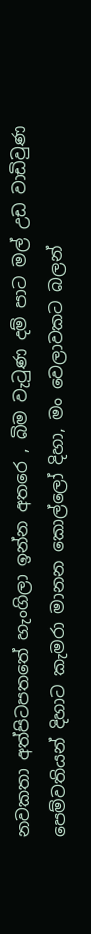නවකතා අත්පිටපතතේ හැංගිලා ඉන්න අතරෙ , බිම වැටුණ දම් පාට මල් උඩ වාඩිවුණ පෙම්වතියන් දිහාට කැමරා මානන කොල්ලෝ දිහා, මං වෙලාවකට බලන්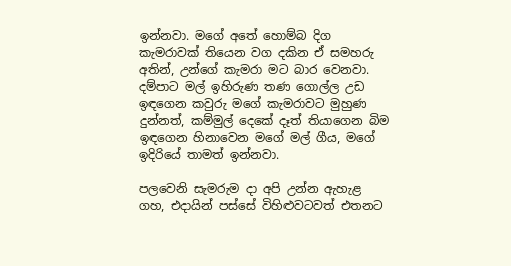ඉන්නවා. මගේ අතේ හොම්බ දිග කැමරාවක් තියෙන වග දකින ඒ සමහරු අතින්, උන්ගේ කැමරා මට බාර වෙනවා. දම්පාට මල් ඉහිරුණ තණ ගොල්ල උඩ ඉඳගෙන කවුරු මගේ කැමරාවට මුහුණ දුන්නත්, කම්මුල් දෙකේ දෑත් තියාගෙන බිම ඉඳගෙන හිනාවෙන මගේ මල් ගීය, මගේ ඉදිරියේ තාමත් ඉන්නවා.

පලවෙනි සැමරුම දා අපි උන්න ඇහැළ ගහ, එදායින් පස්සේ විහිළුවටවත් එතනට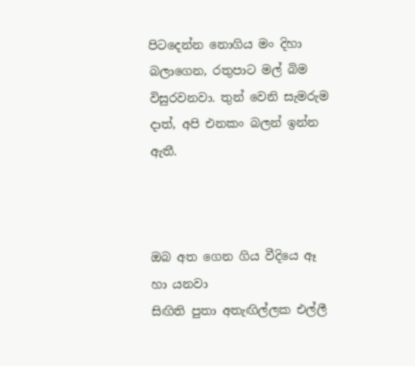පිටදෙන්න නොගිය මං දිහා බලාගෙන, රතුපාට මල් බිම විසුරවනවා. තුන් වෙනි සැමරුම දාත්, අපි එනකං බලන් ඉන්න ඇතී.



ඔබ අත ගෙන ගිය වීදියෙ ඈ හා යනවා
සිඟිති පුතා අතැඟිල්ලක එල්ලී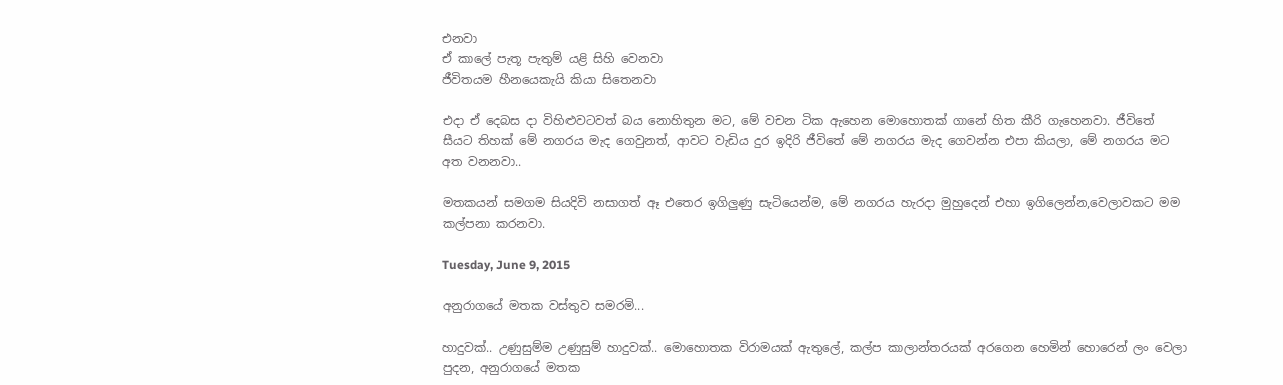එනවා
ඒ කාලේ පැතූ පැතුම් යළි සිහි වෙනවා
ජීවිතයම හීනයෙකැයි කියා සිතෙනවා

එදා ඒ දෙබස දා විහිළුවටවත් බය නොහිතුන මට, මේ වචන ටික ඇහෙන මොහොතක් ගානේ හිත කීරි ගැහෙනවා. ජීවිතේ සීයට තිහක් මේ නගරය මැද ගෙවුනත්, ආවට වැඩිය දුර ඉදිරි ජීවිතේ මේ නගරය මැද ගෙවන්න එපා කියලා, මේ නගරය මට අත වනනවා..

මතකයන් සමගම සියදිවි නසාගත් ඈ එතෙර ඉගිලුණු සැටියෙන්ම, මේ නගරය හැරදා මුහුදෙන් එහා ඉගිලෙන්න,වෙලාවකට මම කල්පනා කරනවා.

Tuesday, June 9, 2015

අනුරාගයේ මතක වස්තුව සමරමි...

හාදුවක්.. උණුසුම්ම උණුසුම් හාදුවක්.. මොහොතක විරාමයක් ඇතුලේ, කල්ප කාලාන්තරයක් අරගෙන හෙමින් හොරෙන් ලං වෙලා පුදන, අනුරාගයේ මතක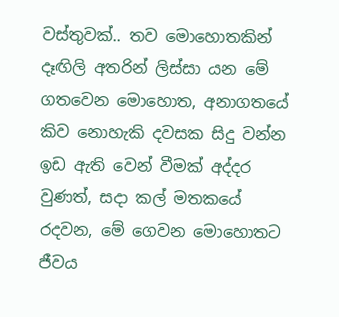වස්තුවක්.. තව මොහොතකින් දෑඟිලි අතරින් ලිස්සා යන මේ ගතවෙන මොහොත, අනාගතයේ කිව නොහැකි දවසක සිදු වන්න ඉඩ ඇති වෙන් වීමක් අද්දර වුණත්, සදා කල් මතකයේ රදවන, මේ ගෙවන මොහොතට ජීවය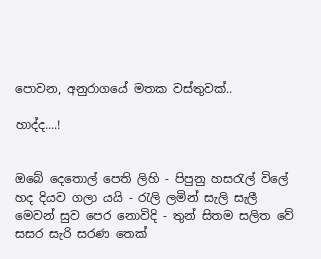පොවන, අනුරාගයේ මතක වස්තුවක්..

හාද්ද....!


ඔබේ දෙතොල් පෙති ලිහි - පිපුනු හසරැල් විලේ
හද දියව ගලා යයි - රැලි ලමින් සැලි සැලී
මෙවන් සුව ‍පෙර නොවිදි - තුන් සිතම සලිත වේ
සසර සැරි සරණ තෙක්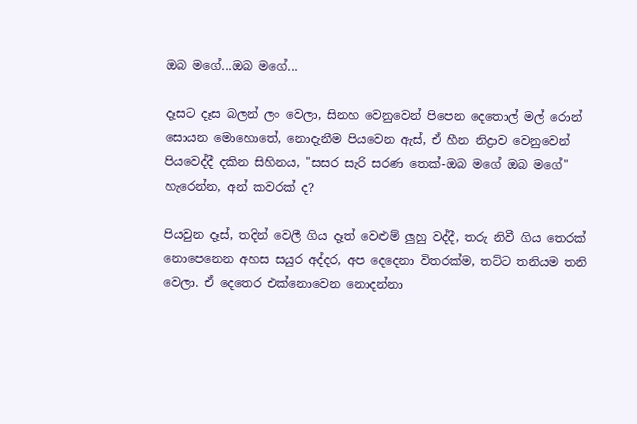ඔබ මගේ...ඔබ ‍මගේ...

දෑසට දෑස බලන් ලං වෙලා, සිනහ වෙනුවෙන් පිපෙන දෙතොල් මල් රොන් සොයන මොහොතේ, නොදැනීම පියවෙන ඇස්, ඒ හීන නිද්‍රාව වෙනුවෙන් පියවෙද්දී දකින සිහිනය, "සසර සැරි සරණ තෙක්-ඔබ මගේ ඔබ මගේ" හැරෙන්න, අන් කවරක් ද?

පියවුන දෑස්, තදින් වෙලී ගිය දෑත් වෙළුම් ලුහු වද්දී, තරු නිවී ගිය තෙරක් නොපෙනෙන අහස සයුර අද්දර, අප දෙදෙනා විතරක්ම, තට්ට තනියම තනි වෙලා. ඒ දෙතෙර එක්නොවෙන නොදන්නා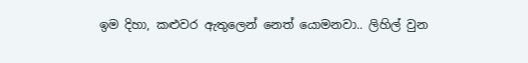ඉම දිහා, කළුවර ඇතුලෙන් නෙත් යොමනවා.. ලිහිල් වුන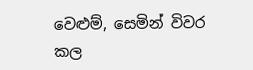වෙළුම්, සෙමින් විවර කල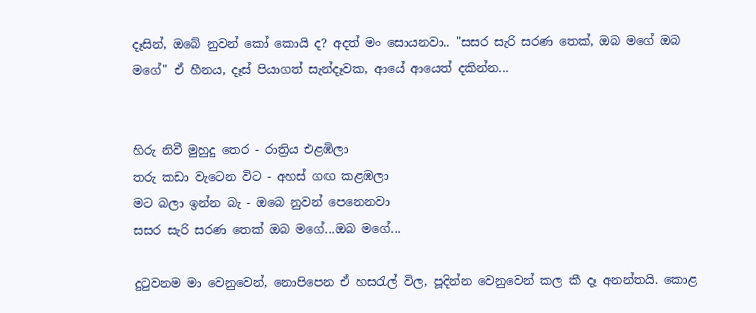දෑසින්, ඔබේ නුවන් කෝ කොයි ද? අදත් මං සොයනවා.. "සසර සැරි සරණ තෙක්, ඔබ මගේ ඔබ මගේ" ඒ හීනය, දෑස් පියාගත් සැන්දෑවක, ආයේ ආයෙත් දකින්න...


හිරු නිවී මුහුදු තෙර - රාත්‍රිය එළඹිලා
තරු කඩා වැටෙන විට - අහස් ගඟ කළඹලා
මට බලා ඉන්න බැ - ඔබෙ නුවන් පෙනෙනවා
සසර සැරි සරණ තෙක් ඔබ මගේ...ඔබ ‍මගේ...

දුටුවනම මා වෙනුවෙන්, නොපිපෙන ඒ හසරැල් විල, පූදින්න වෙනුවෙන් කල කී දෑ අනන්තයි. කොළ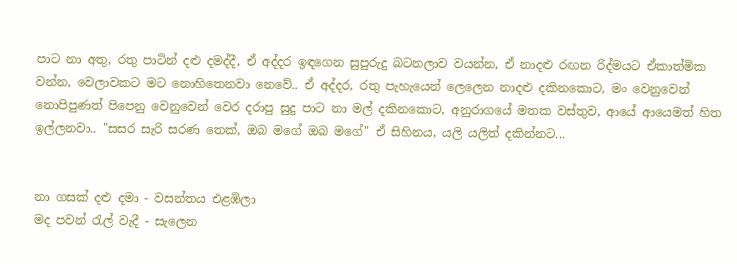පාට නා අතු, රතු පාටින් දළු දමද්දී, ඒ අද්දර ඉඳගෙන සුපුරුදු බටනලාව වයන්න, ඒ නාදළු රඟන රිද්මයට ඒකාත්මික වන්න, වෙලාවකට මට නොහිතෙනවා නෙවේ.. ඒ අද්දර, රතු පැහැයෙන් ලෙලෙන නාදළු දකිනකොට, මං වෙනුවෙන් නොපිපුණත් පිපෙනු වෙනුවෙන් වෙර දරාපු සුදු පාට නා මල් දකිනකොට, අනුරාගයේ මතක වස්තුව, ආයේ ආයෙමත් හිත ඉල්ලනවා.. "සසර සැරි සරණ තෙක්, ඔබ මගේ ඔබ මගේ" ඒ සිහිනය, යලි යලිත් දකින්නට...


නා ගසක් දළු දමා - වසන්තය එළඹිලා
මද පවන් රැල් වැදී - සැලෙන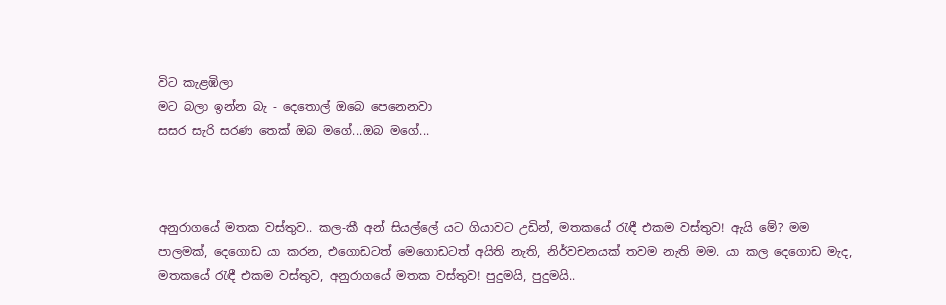විට කැළඹිලා
මට බලා ඉන්න බැ - දෙතොල් ඔබෙ පෙනෙනවා
සසර සැරි සරණ තෙක් ඔබ මගේ...ඔබ ‍මගේ...



අනුරාගයේ මතක වස්තුව.. කල-කී අන් සියල්ලේ යට ගියාවට උඩින්, මතකයේ රැඳී එකම වස්තුව! ඇයි මේ? මම පාලමක්, දෙගොඩ යා කරන, එගොඩටත් මෙගොඩටත් අයිති නැති, නිර්වචනයක් තවම නැති මම. යා කල දෙගොඩ මැද, මතකයේ රැඳී එකම වස්තුව, අනුරාගයේ මතක වස්තුව! පුදුමයි, පුදුමයි..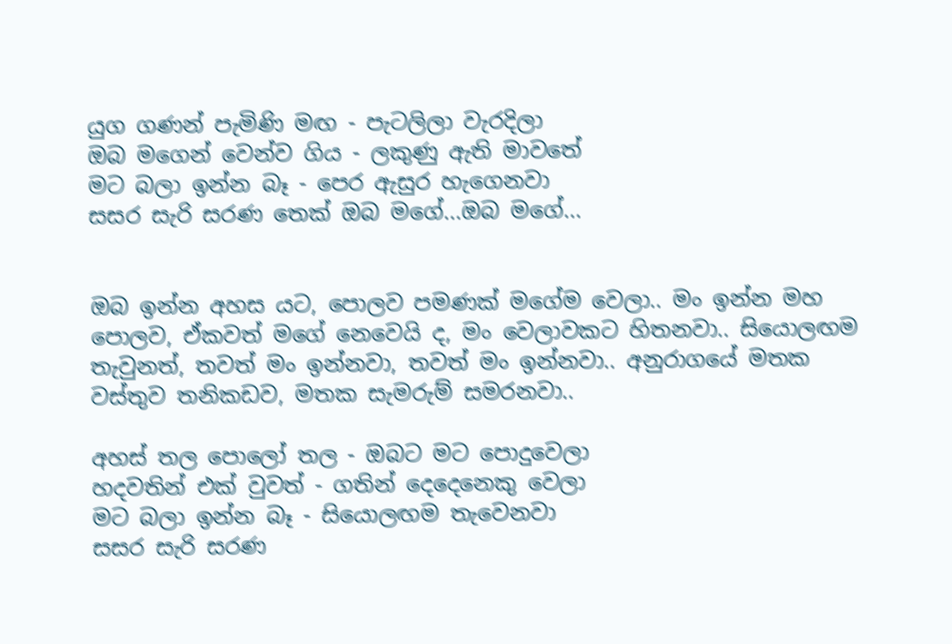යුග ගණන් පැමිණි මඟ - පැටලිලා වැරදිලා
ඔබ මගෙන් වෙන්ව ගිය - ලකුණු ඇති මාවතේ
මට බලා ඉන්න බෑ - පෙර ඇසුර හැගෙනවා
සසර සැරි සරණ තෙක් ඔබ මගේ...ඔබ ‍මගේ...


ඔබ ඉන්න අහස යට, පොලව පමණක් මගේම වෙලා.. මං ඉන්න මහ පොලව, ඒකවත් මගේ නෙවෙයි ද, මං වෙලාවකට හිතනවා.. සියොලඟම තැවුනත්, තවත් මං ඉන්නවා, තවත් මං ඉන්නවා.. අනුරාගයේ මතක වස්තුව තනිකඩව, මතක සැමරුම් සමරනවා..

අහස් තල පොලෝ තල - ඔබට මට පොදුවෙලා
හදවතින් එක් වුවත් - ගතින් දෙදෙනෙකු‍ වෙලා
මට බලා ඉන්න බෑ - සියොලඟම තැවෙනවා
සසර සැරි සරණ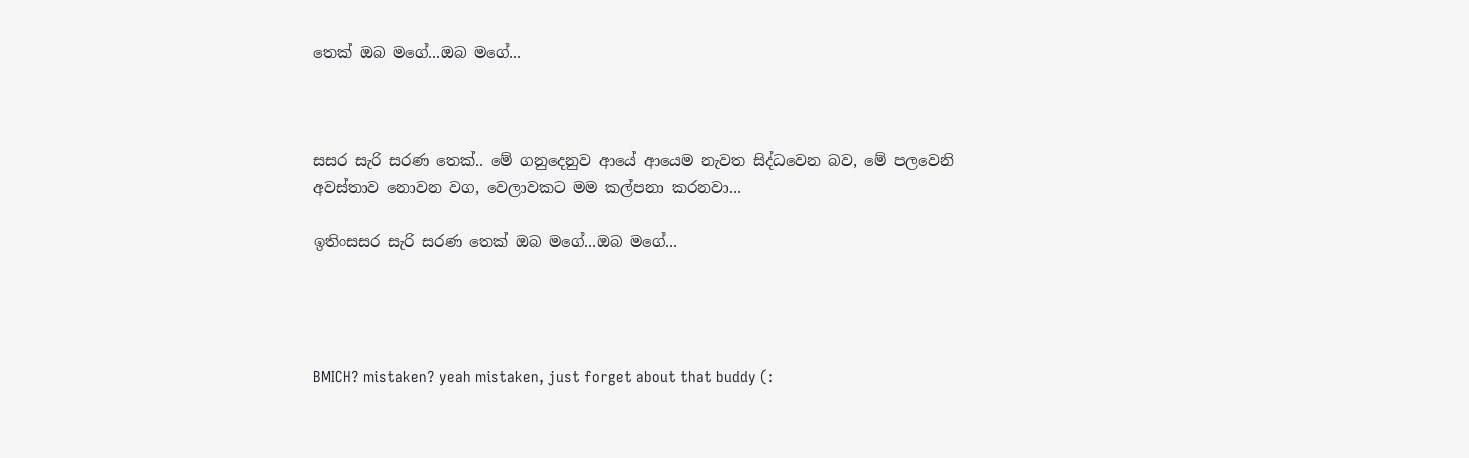තෙක් ඔබ මගේ...ඔබ ‍මගේ...



සසර සැරි සරණ තෙක්.. මේ ගනුදෙනුව ආයේ ආයෙම නැවත සිද්ධවෙන බව, මේ පලවෙනි අවස්තාව නොවන වග, වෙලාවකට මම කල්පනා කරනවා...

ඉතිංසසර සැරි සරණ තෙක් ඔබ මගේ...ඔබ ‍මගේ...




BMICH? mistaken? yeah mistaken, just forget about that buddy (: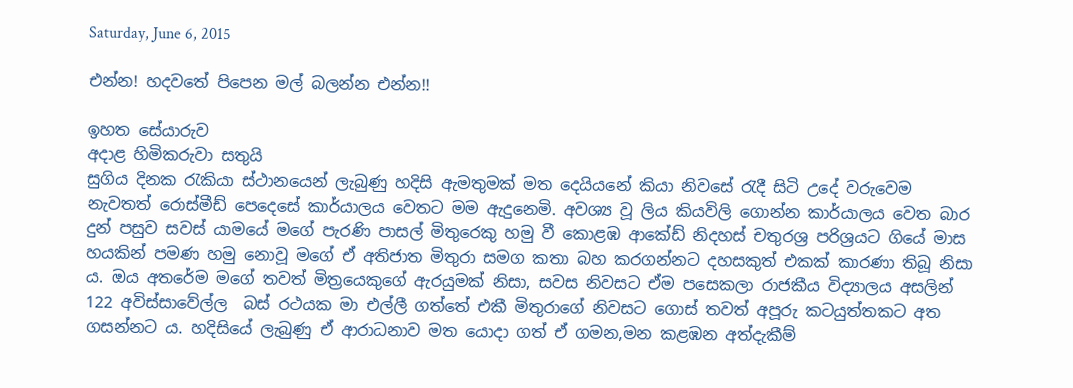Saturday, June 6, 2015

එන්න! හදවතේ පිපෙන මල් බලන්න එන්න!!

ඉහත සේයාරුව
අදාළ හිමිකරුවා සතුයි
සුගිය දිනක රැකියා ස්ථානයෙන් ලැබුණු හදිසි ඇමතුමක් මත දෙයියනේ කියා නිවසේ රැදී සිටි උදේ වරුවෙම නැවතත් රොස්මීඩ් පෙදෙසේ කාර්යාලය වෙතට මම ඇදුනෙමි. අවශ්‍ය වූ ලිය කියවිලි ගොන්න කාර්යාලය වෙත බාර දුන් පසුව සවස් යාමයේ මගේ පැරණි පාසල් මිතුරෙකු හමු වී කොළඹ ආකේඩ් නිදහස් චතුරශ්‍ර පරිශ්‍රයට ගියේ මාස හයකින් පමණ හමු නොවූ මගේ ඒ අතිජාත මිතුරා සමග කතා බහ කරගන්නට දහසකුත් එකක් කාරණා තිබූ නිසා ය. ඔය අතරේම මගේ තවත් මිත්‍රයෙකුගේ ඇරයුමක් නිසා, සවස නිවසට ඒම පසෙකලා රාජකීය විද්‍යාලය අසලින් 122 අවිස්සාවේල්ල  බස් රථයක මා එල්ලී ගත්තේ එකී මිතුරාගේ නිවසට ගොස් තවත් අපූරු කටයුත්තකට අත ගසන්නට ය. හදිසියේ ලැබුණු ඒ ආරාධනාව මත යොදා ගත් ඒ ගමන,මන කළඹන අත්දැකීම්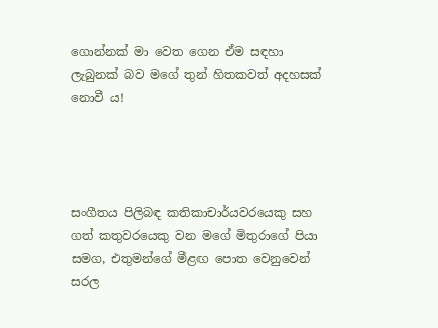ගොන්නක් මා වෙත ගෙන ඒම සඳහා ලැබුනක් බව මගේ තුන් හිතකවත් අදහසක් නොවී ය!




සංගීතය පිලිබඳ කතිකාචාර්යවරයෙකු සහ ගත් කතුවරයෙකු වන මගේ මිතුරාගේ පියා සමග, එතුමන්ගේ මීළඟ පොත වෙනුවෙන් සරල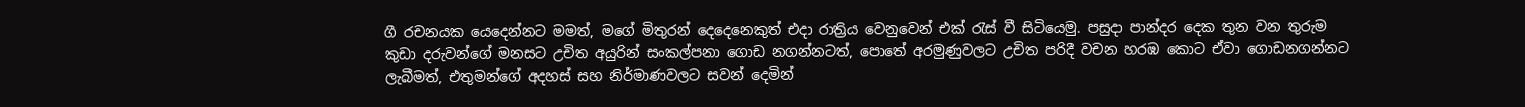ගී රචනයක යෙදෙන්නට මමත්, මගේ මිතුරන් දෙදෙනෙකුත් එදා රාත්‍රිය වෙනුවෙන් එක් රැස් වී සිටියෙමු. පසුදා පාන්දර දෙක තුන වන තුරුම කුඩා දරුවන්ගේ මනසට උචිත අයුරින් සංකල්පනා ගොඩ නගන්නටත්, පොතේ අරමුණුවලට උචිත පරිදී වචන හරඹ කොට ඒවා ගොඩනගන්නට ලැබීමත්, එතුමන්ගේ අදහස් සහ නිර්මාණවලට සවන් දෙමින්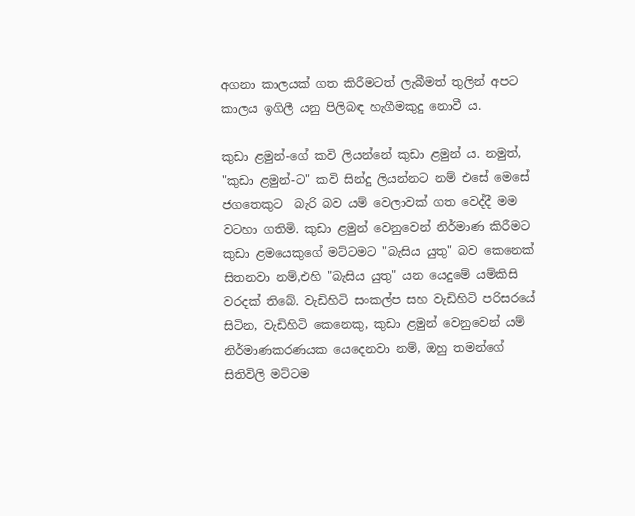අගනා කාලයක් ගත කිරීමටත් ලැබීමත් තුලින් අපට කාලය ඉගිලී යනු පිලිබඳ හැගීමකුදු නොවී ය.

කුඩා ළමුන්-ගේ කවි ලියන්නේ කුඩා ළමුන් ය. නමුත්, "කුඩා ළමුන්-ට" කවි සින්දු ලියන්නට නම් එසේ මෙසේ ජගතෙකුට  බැරි බව යම් වෙලාවක් ගත වෙද්දී මම වටහා ගතිමි. කුඩා ළමුන් වෙනුවෙන් නිර්මාණ කිරීමට කුඩා ළමයෙකුගේ මට්ටමට "බැසිය යුතු" බව කෙනෙක් සිතනවා නම්,එහි "බැසිය යුතු" යන යෙදුමේ යම්කිසි වරදක් තිබේ. වැඩිහිටි සංකල්ප සහ වැඩිහිටි පරිසරයේ සිටින, වැඩිහිටි කෙනෙකු, කුඩා ළමුන් වෙනුවෙන් යම් නිර්මාණකරණයක යෙදෙනවා නම්, ඔහු තමන්ගේ සිතිවිලි මට්ටම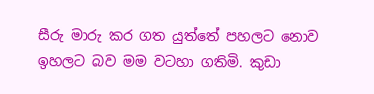සීරු මාරු කර ගත යුත්තේ පහලට නොව ඉහලට බව මම වටහා ගතිමි. කුඩා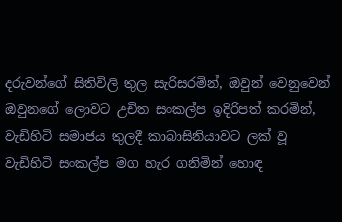දරුවන්ගේ සිතිවිලි තුල සැරිසරමින්, ඔවුන් වෙනුවෙන් ඔවුනගේ ලොවට උචිත සංකල්ප ඉදිරිපත් කරමින්, වැඩිහිටි සමාජය තුලදී කාබාසිනියාවට ලක් වූ වැඩිහිටි සංකල්ප මග හැර ගනිමින් හොඳ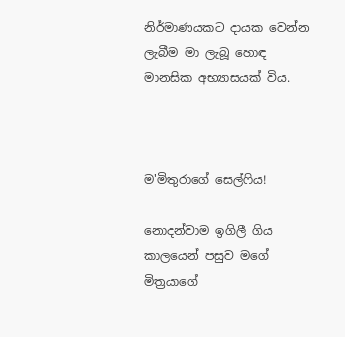නිර්මාණයකට දායක වෙන්න ලැබීම මා ලැබූ හොඳ මානසික අභ්‍යාසයක් විය.



ම'මිතුරාගේ සෙල්ෆිය!

නොදන්වාම ඉගිලී ගිය කාලයෙන් පසුව මගේ මිත්‍රයාගේ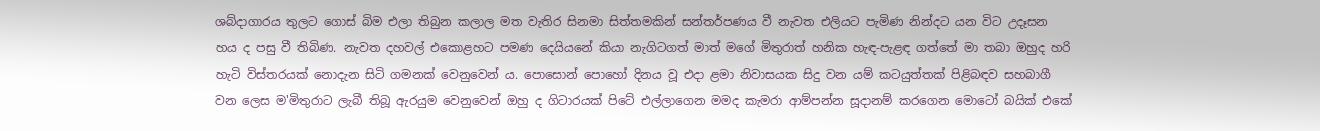ශබ්දාගාරය තුලට ගොස් බිම එලා තිබුන කලාල මත වැතිර සිනමා සිත්තමකින් සන්තර්පණය වී නැවත එලියට පැමිණ නින්දට යන විට උදෑසන හය ද පසු වී තිබිණ. නැවත දහවල් එකොළහට පමණ දෙයියනේ කියා නැගිටගත් මාත් මගේ මිතුරාත් හනික හැඳ-පැළඳ ගත්තේ මා තබා ඔහුද හරි හැටි විස්තරයක් නොදැන සිටි ගමනක් වෙනුවෙන් ය. පොසොන් පොහෝ දිනය වූ එදා ළමා නිවාසයක සිදු වන යම් කටයුත්තක් පිළිබඳව සහබාගී වන ලෙස ම'මිතුරාට ලැබී තිබූ ඇරයුම වෙනුවෙන් ඔහු ද ගිටාරයක් පිටේ එල්ලාගෙන මමද කැමරා ආම්පන්න සූදානම් කරගෙන මොටෝ බයික් එකේ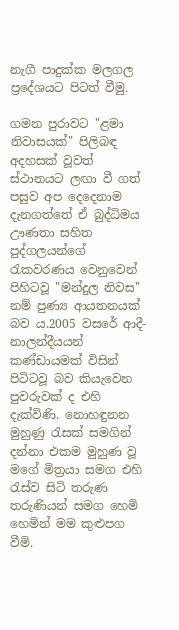නැගී පාදුක්ක මලගල ප්‍රදේශයට පිටත් වීමු.

ගමන පුරාවට "ළමා නිවාසයක්" පිලිබඳ අදහසක් වූවත් ස්ථානයට ලඟා වී ගත් පසුව අප දෙදෙනාම දැනගත්තේ ඒ බුද්ධිමය ඌණතා සහිත පුද්ගලයන්ගේ රැකවරණය වෙනුවෙන් පිහිටවූ "මන්දුල නිවස" නම් පුණ්‍ය ආයතනයක් බව ය.2005 වසරේ ආදී-නාලන්දීයයන් කණ්ඩායමක් විසින් පිටිටවූ බව කියැවෙන පුවරුවක් ද එහි දැක්විණි. නොහඳුනන මුහුණු රැසක් සමගින් දන්නා එකම මුහුණ වූ මගේ මිත්‍රයා සමග එහි රැස්ව සිටි තරුණ තරුණියන් සමග හෙමි හෙමින් මම කුළුපග වීමි.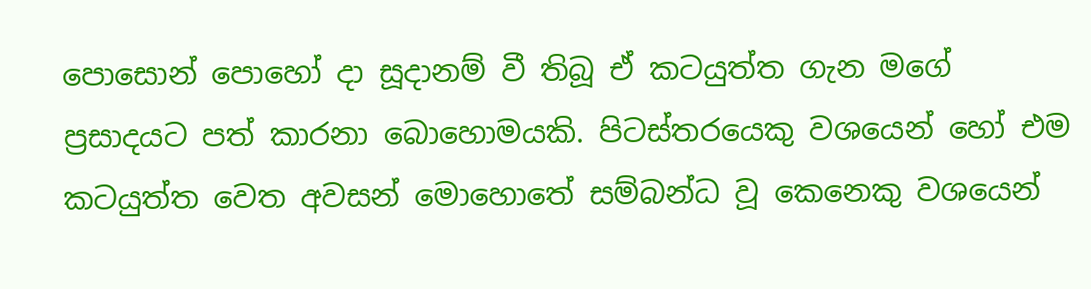පොසොන් පොහෝ දා සූදානම් වී තිබූ ඒ කටයුත්ත ගැන මගේ ප්‍රසාදයට පත් කාරනා බොහොමයකි. පිටස්තරයෙකු වශයෙන් හෝ එම කටයුත්ත වෙත අවසන් මොහොතේ සම්බන්ධ වූ කෙනෙකු වශයෙන්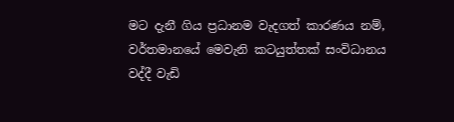මට දැනී ගිය ප්‍රධානම වැදගත් කාරණය නම්, වර්තමානයේ මෙවැනි කටයුත්තක් සංවිධානය වද්දී වැඩි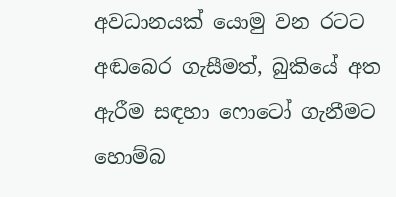අවධානයක් යොමු වන රටට අඬබෙර ගැසීමත්, බුකියේ අත ඇරීම සඳහා ෆොටෝ ගැනීමට හොම්බ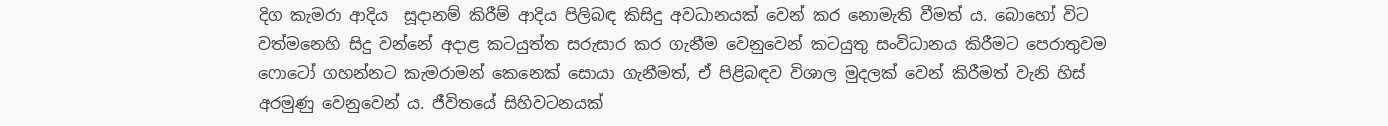දිග කැමරා ආදිය  සූදානම් කිරීම් ආදිය පිලිබඳ කිසිදු අවධානයක් වෙන් කර නොමැති වීමත් ය. බොහෝ විට වත්මනෙහි සිදු වන්නේ අදාළ කටයුත්ත සරුසාර කර ගැනීම වෙනුවෙන් කටයුතු සංවිධානය කිරීමට පෙරාතුවම ෆොටෝ ගහන්නට කැමරාමන් කෙනෙක් සොයා ගැනීමත්, ඒ පිළිබඳව විශාල මුදලක් වෙන් කිරීමත් වැනි හිස් අරමුණු වෙනුවෙන් ය. ජීවිතයේ සිහිවටනයක්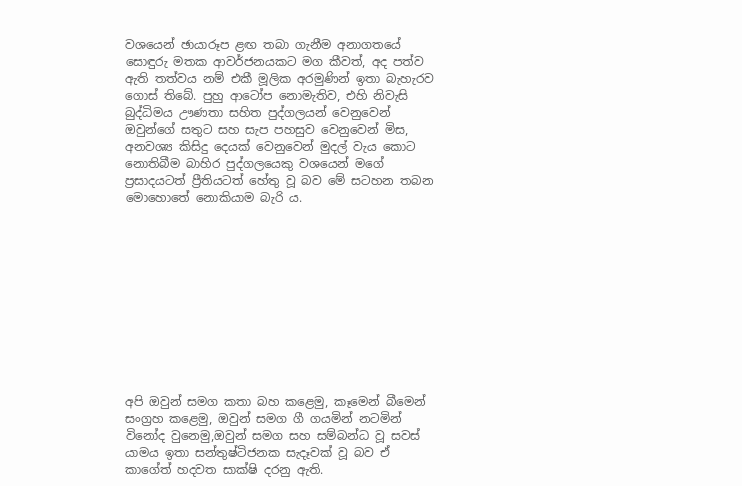වශයෙන් ඡායාරූප ළඟ තබා ගැනීම අනාගතයේ සොඳුරු මතක ආවර්ජනයකට මග කීවත්, අද පත්ව ඇති තත්වය නම් එකී මූලික අරමුණින් ඉතා බැහැරව ගොස් තිබේ. පුහු ආටෝප නොමැතිව, එහි නිවැසි බුද්ධිමය ඌණතා සහිත පුද්ගලයන් වෙනුවෙන් ඔවුන්ගේ සතුට සහ සැප පහසුව වෙනුවෙන් මිස, අනවශ්‍ය කිසිදු දෙයක් වෙනුවෙන් මුදල් වැය කොට නොතිබීම බාහිර පුද්ගලයෙකු වශයෙන් මගේ ප්‍රසාදයටත් ප්‍රීතියටත් හේතු වූ බව මේ සටහන තබන මොහොතේ නොකියාම බැරි ය.











අපි ඔවුන් සමග කතා බහ කළෙමු, කෑමෙන් බීමෙන් සංග්‍රහ කළෙමු, ඔවුන් සමග ගී ගයමින් නටමින් විනෝද වුනෙමු,ඔවුන් සමග සහ සම්බන්ධ වූ සවස් යාමය ඉතා සන්තුෂ්ටිජනක සැදෑවක් වූ බව ඒ කාගේත් හදවත සාක්ෂි දරනු ඇති.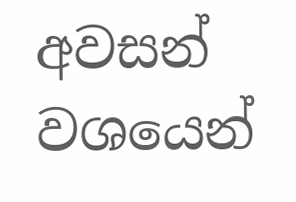අවසන් වශයෙන්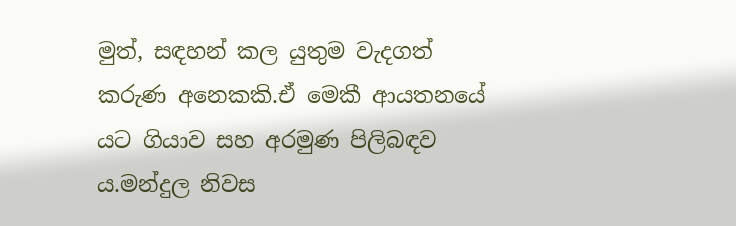මුත්, සඳහන් කල යුතුම වැදගත් කරුණ අනෙකකි.ඒ මෙකී ආයතනයේ යට ගියාව සහ අරමුණ පිලිබඳව ය.මන්දුල නිවස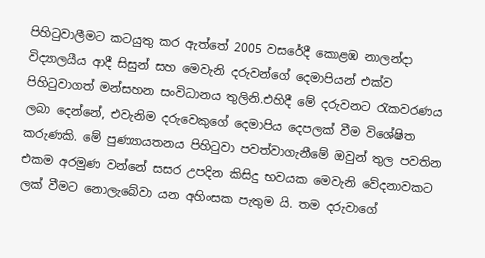පිහිටුවාලීමට කටයුතු කර ඇත්තේ 2005 වසරේදී කොළඹ නාලන්දා විද්‍යාලයීය ආදී සිසුන් සහ මෙවැනි දරුවන්ගේ දෙමාපියන් එක්ව පිහිටුවාගත් මන්සහන සංවිධානය තුලිනි.එහිදී මේ දරුවනට රැකවරණය ලබා දෙන්නේ, එවැනිම දරුවෙකුගේ දෙමාපිය දෙපලක් වීම විශේෂිත කරුණකි. මේ පුණ්‍යායතනය පිහිටුවා පවත්වාගැනීමේ ඔවුන් තුල පවතින එකම අරමුණ වන්නේ සසර උපදින කිසිදු භවයක මෙවැනි වේදනාවකට ලක් වීමට නොලැබේවා යන අහිංසක පැතුම යි. තම දරුවාගේ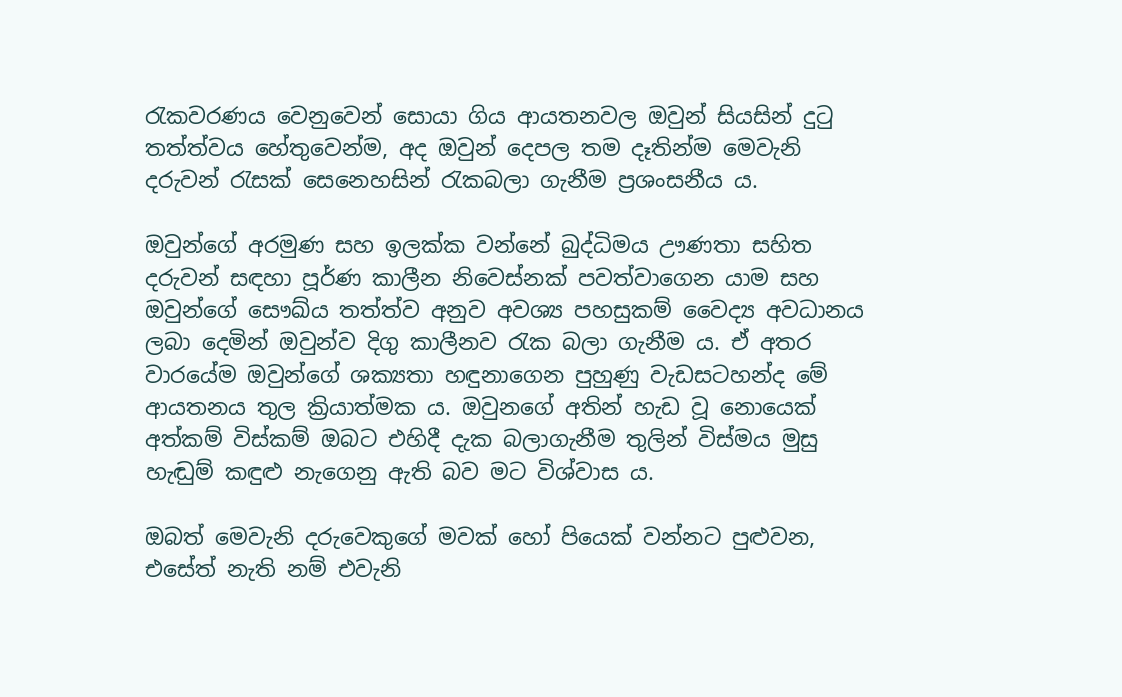රැකවරණය වෙනුවෙන් සොයා ගිය ආයතනවල ඔවුන් සියසින් දුටු තත්ත්වය හේතුවෙන්ම, අද ඔවුන් දෙපල තම දෑතින්ම මෙවැනි දරුවන් රැසක් සෙනෙහසින් රැකබලා ගැනීම ප්‍රශංසනීය ය.

ඔවුන්ගේ අරමුණ සහ ඉලක්ක වන්නේ බුද්ධිමය ඌණතා සහිත දරුවන් සඳහා පූර්ණ කාලීන නිවෙස්නක් පවත්වාගෙන යාම සහ ඔවුන්ගේ සෞඛ්ය තත්ත්ව අනුව අවශ්‍ය පහසුකම් වෛද්‍ය අවධානය ලබා දෙමින් ඔවුන්ව දිගු කාලීනව රැක බලා ගැනීම ය. ඒ අතර වාරයේම ඔවුන්ගේ ශක්‍යතා හඳුනාගෙන පුහුණු වැඩසටහන්ද මේ ආයතනය තුල ක්‍රියාත්මක ය. ඔවුනගේ අතින් හැඩ වූ නොයෙක් අත්කම් විස්කම් ඔබට එහිදී දැක බලාගැනීම තුලින් විස්මය මුසු හැඬුම් කඳුළු නැගෙනු ඇති බව මට විශ්වාස ය.

ඔබත් මෙවැනි දරුවෙකුගේ මවක් හෝ පියෙක් වන්නට පුළුවන, එසේත් නැති නම් එවැනි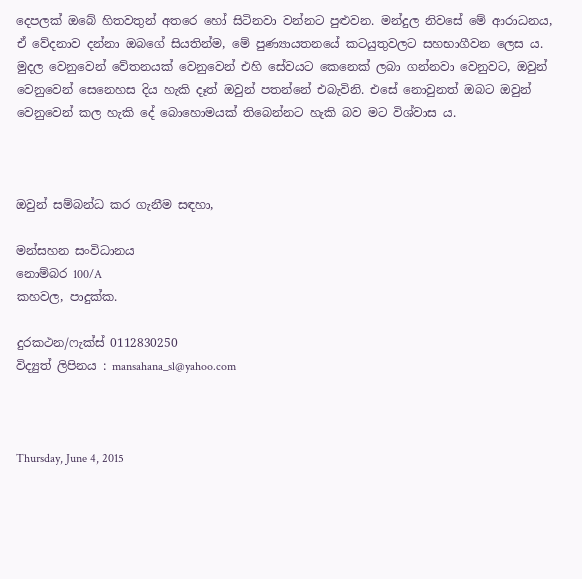දෙපලක් ඔබේ හිතවතුන් අතරෙ හෝ සිටිනවා වන්නට පුළුවන. මන්දුල නිවසේ මේ ආරාධනය, ඒ වේදනාව දන්නා ඔබගේ සියතින්ම, මේ පුණ්‍යායතනයේ කටයුතුවලට සහභාගීවන ලෙස ය. මුදල වෙනුවෙන් වේතනයක් වෙනුවෙන් එහි සේවයට කෙනෙක් ලබා ගන්නවා වෙනුවට, ඔවුන් වෙනුවෙන් සෙනෙහස දිය හැකි දෑත් ඔවුන් පතන්නේ එබැවිනි. එසේ නොවුනත් ඔබට ඔවුන් වෙනුවෙන් කල හැකි දේ බොහොමයක් තිබෙන්නට හැකි බව මට විශ්වාස ය.



ඔවුන් සම්බන්ධ කර ගැනීම සඳහා,

මන්සහන සංවිධානය
නොම්බර 100/A
කහවල, පාදුක්ක.

දුරකථන/ෆැක්ස් 0112830250
විද්‍යුත් ලිපිනය : mansahana_sl@yahoo.com



Thursday, June 4, 2015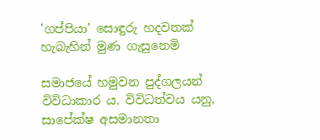'ගප්පියා' සොඳුරු හදවතක් හැබැහින් මුණ ගැසුනෙමි

සමාජයේ හමුවන පුද්ගලයන් විවිධාකාර ය. විවිධත්වය යනු, සාපේක්ෂ අසමානතා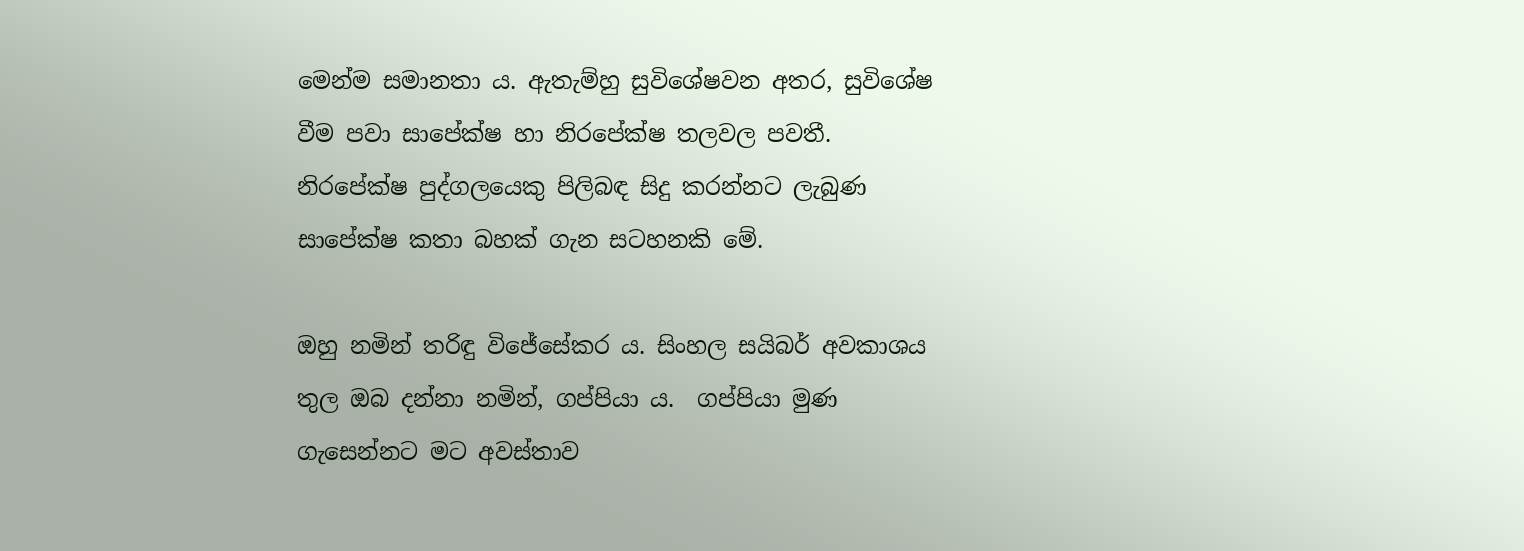මෙන්ම සමානතා ය. ඇතැම්හු සුවිශේෂවන අතර, සුවිශේෂ වීම පවා සාපේක්ෂ හා නිරපේක්ෂ තලවල පවතී. නිරපේක්ෂ පුද්ගලයෙකු පිලිබඳ සිදු කරන්නට ලැබුණ සාපේක්ෂ කතා බහක් ගැන සටහනකි මේ.

ඔහු නමින් තරිඳු විජේසේකර ය. සිංහල සයිබර් අවකාශය තුල ඔබ දන්නා නමින්, ගප්පියා ය.  ගප්පියා මුණ ගැසෙන්නට මට අවස්තාව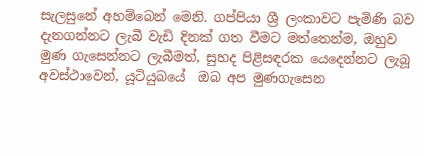සැලසුනේ අහම්බෙන් මෙනි. ගප්පියා ශ්‍රී ලංකාවට පැමිණි බව දැනගන්නට ලැබී වැඩි දිනක් ගත වීමට මත්තෙන්ම, ඔහුව මුණ ගැසෙන්නට ලැබීමත්, සුහද පිළිසඳරක යෙදෙන්නට ලැබූ අවස්ථාවෙන්, යූටියුබයේ  ඔබ අප මුණගැසෙන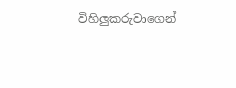විහිලුකරුවාගෙන්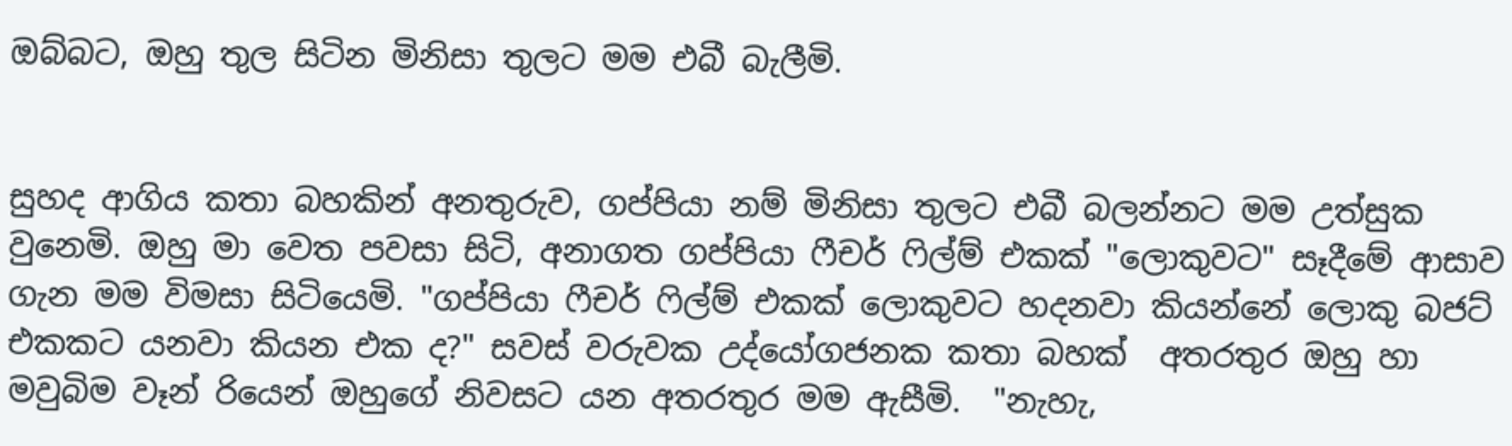ඔබ්බට, ඔහු තුල සිටින මිනිසා තුලට මම එබී බැලීමි.


සුහද ආගිය කතා බහකින් අනතුරුව, ගප්පියා නම් මිනිසා තුලට එබී බලන්නට මම උත්සුක වුනෙමි. ඔහු මා වෙත පවසා සිටි, අනාගත ගප්පියා ෆීචර් ෆිල්ම් එකක් "ලොකුවට" සෑදීමේ ආසාව ගැන මම විමසා සිටියෙමි. "ගප්පියා ෆීචර් ෆිල්ම් එකක් ලොකුවට හදනවා කියන්නේ ලොකු බජට් එකකට යනවා කියන එක ද?" සවස් වරුවක උද්යෝගජනක කතා බහක්  අතරතුර ඔහු හා මවුබිම වෑන් රියෙන් ඔහුගේ නිවසට යන අතරතුර මම ඇසීමි.  "නැහැ,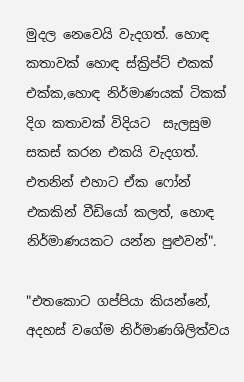මුදල නෙවෙයි වැදගත්. හොඳ කතාවක් හොඳ ස්ක්‍රිප්ට් එකක් එක්ක,හොඳ නිර්මාණයක් ටිකක් දිග කතාවක් විදියට  සැලසුම සකස් කරන එකයි වැදගත්. එතනින් එහාට ඒක ෆෝන් එකකින් වීඩියෝ කලත්, හොඳ නිර්මාණයකට යන්න පුළුවන්".

"එතකොට ගප්පියා කියන්නේ, අදහස් වගේම නිර්මාණශිලිත්වය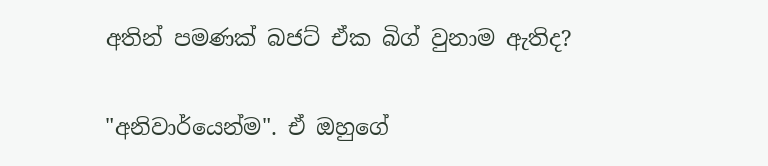අතින් පමණක් බජට් ඒක බිග් වුනාම ඇතිද?

"අනිවාර්යෙන්ම". ඒ ඔහුගේ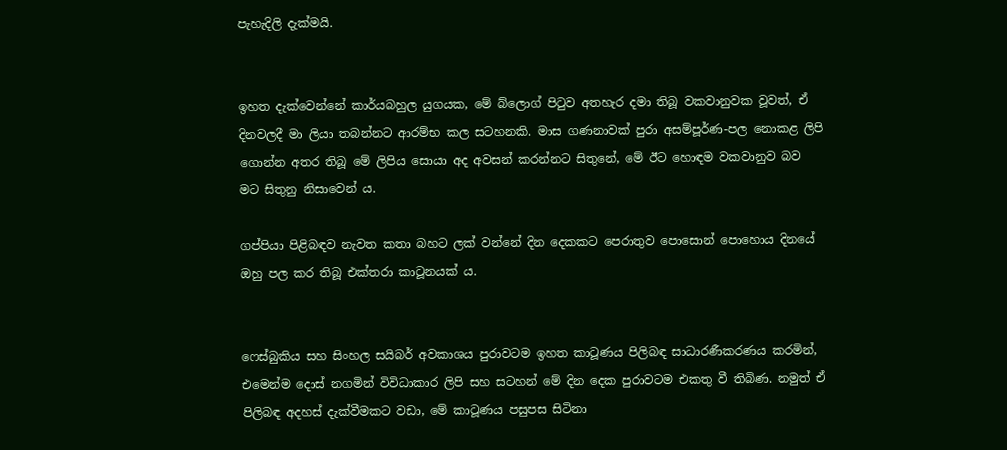පැහැදිලි දැක්මයි.


ඉහත දැක්වෙන්නේ කාර්යබහුල යුගයක, මේ බ්ලොග් පිටුව අතහැර දමා තිබූ වකවානුවක වූවත්, ඒ දිනවලදී මා ලියා තබන්නට ආරම්භ කල සටහනකි. මාස ගණනාවක් පුරා අසම්පූර්ණ-පල නොකළ ලිපි ගොන්න අතර තිබූ මේ ලිපිය සොයා අද අවසන් කරන්නට සිතුනේ, මේ ඊට හොඳම වකවානුව බව මට සිතුනු නිසාවෙන් ය.

ගප්පියා පිළිබඳව නැවත කතා බහට ලක් වන්නේ දින දෙකකට පෙරාතුව පොසොන් පොහොය දිනයේ ඔහු පල කර තිබූ එක්තරා කාටූනයක් ය.


ෆෙස්බුකිය සහ සිංහල සයිබර් අවකාශය පුරාවටම ඉහත කාටූණය පිලිබඳ සාධාරණීකරණය කරමින්, එමෙන්ම දොස් නගමින් විවිධාකාර ලිපි සහ සටහන් මේ දින දෙක පුරාවටම එකතු වී තිබිණ. නමුත් ඒ පිලිබඳ අදහස් දැක්වීමකට වඩා, මේ කාටූණය පසුපස සිටිනා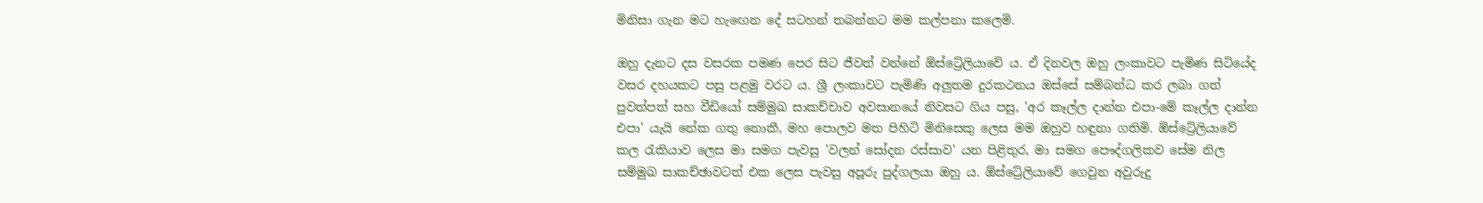මිනිසා ගැන මට හැඟෙන දේ සටහන් තබන්නට මම කල්පනා කලෙමි.

ඔහු දැනට දස වසරක පමණ පෙර සිට ජීවත් වන්නේ ඕස්ට්‍රේලියාවේ ය. ඒ දිනවල ඔහු ලංකාවට පැමිණ සිටියේද වසර දහයකට පසු පළමු වරට ය. ශ්‍රී ලංකාවට පැමිණි අලුතම දුරකථනය ඔස්සේ සම්බන්ධ කර ලබා ගත් පුවත්පත් සහ වීඩියෝ සම්මුඛ සාකච්චාව අවසානයේ නිවසට ගිය පසු, 'අර කෑල්ල දාන්න එපා-මේ කෑල්ල දාන්න එපා' යැයි නේක ගතු නොකී, මහ පොලව මත පිහිටි මිනිසෙකු ලෙස මම ඔහුව හඳුනා ගතිමි. ඕස්ට්‍රේලියාවේ කල රැකියාව ලෙස මා සමග පැවසු 'වලන් සෝදන රස්සාව' යන පිළිතුර, මා සමග පෞද්ගලිකව සේම නිල සම්මුඛ සාකච්ඡාවටත් එක ලෙස පැවසු අපූරු පුද්ගලයා ඔහු ය. ඕස්ට්‍රේලියාවේ ගෙවුන අවුරුදු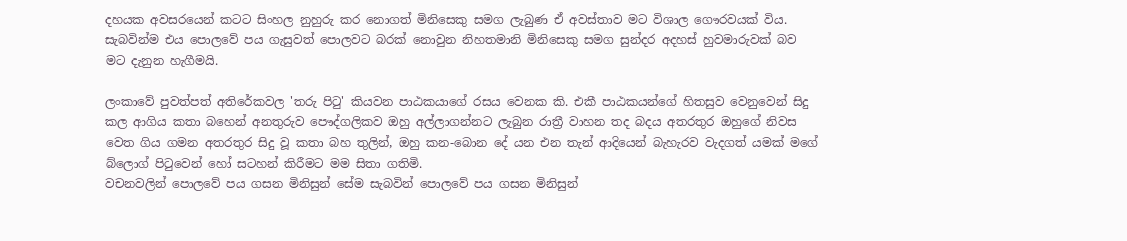දහයක අවසරයෙන් කටට සිංහල නුහුරු කර නොගත් මිනිසෙකු සමග ලැබුණ ඒ අවස්තාව මට විශාල ගෞරවයක් විය. සැබවින්ම එය පොලවේ පය ගැසුවත් පොලවට බරක් නොවුන නිහතමානි මිනිසෙකු සමග සුන්දර අදහස් හුවමාරුවක් බව මට දැනුන හැගීමයි.

ලංකාවේ පුවත්පත් අතිරේකවල 'තරු පිටු' කියවන පාඨකයාගේ රසය වෙනක කි. එකී පාඨකයන්ගේ හිතසුව වෙනුවෙන් සිදු කල ආගිය කතා බහෙන් අනතුරුව පෞද්ගලිකව ඔහු අල්ලාගන්නට ලැබුන රාත්‍රී වාහන තද බදය අතරතුර ඔහුගේ නිවස වෙත ගිය ගමන අතරතුර සිදු වූ කතා බහ තුලින්, ඔහු කන-බොන දේ යන එන තැන් ආදියෙන් බැහැරව වැදගත් යමක් මගේ බ්ලොග් පිටුවෙන් හෝ සටහන් කිරීමට මම සිතා ගතිමි.
වචනවලින් පොලවේ පය ගසන මිනිසුන් සේම සැබවින් පොලවේ පය ගසන මිනිසුන්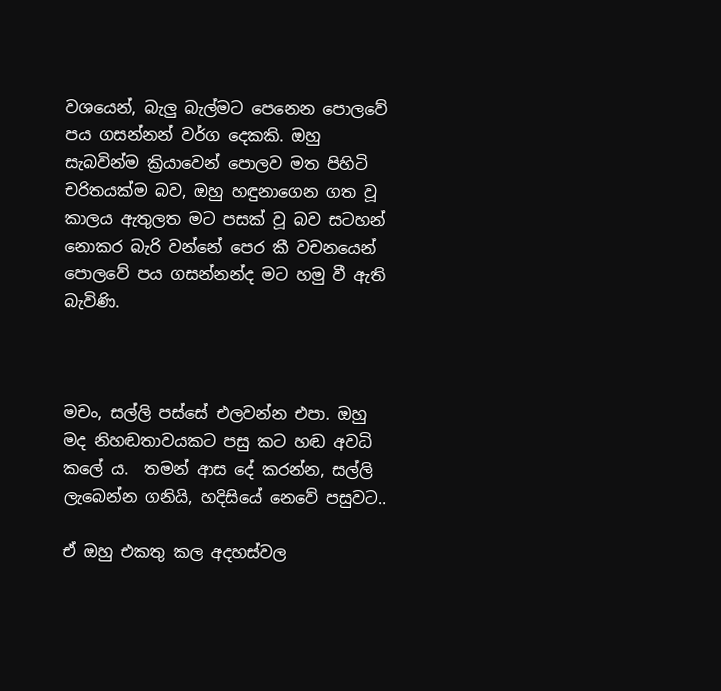වශයෙන්, බැලු බැල්මට පෙනෙන පොලවේ පය ගසන්නන් වර්ග දෙකකි. ඔහු සැබවින්ම ක්‍රියාවෙන් පොලව මත පිහිටි චරිතයක්ම බව, ඔහු හඳුනාගෙන ගත වූ කාලය ඇතුලත මට පසක් වූ බව සටහන් නොකර බැරි වන්නේ පෙර කී වචනයෙන් පොලවේ පය ගසන්නන්ද මට හමු වී ඇති බැවිණි.



මචං, සල්ලි පස්සේ එලවන්න එපා. ඔහු මද නිහඬතාවයකට පසු කට හඬ අවධි කලේ ය.  තමන් ආස දේ කරන්න, සල්ලි ලැබෙන්න ගනියි, හදිසියේ නෙවේ පසුවට..

ඒ ඔහු එකතු කල අදහස්වල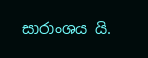සාරාංශය යි.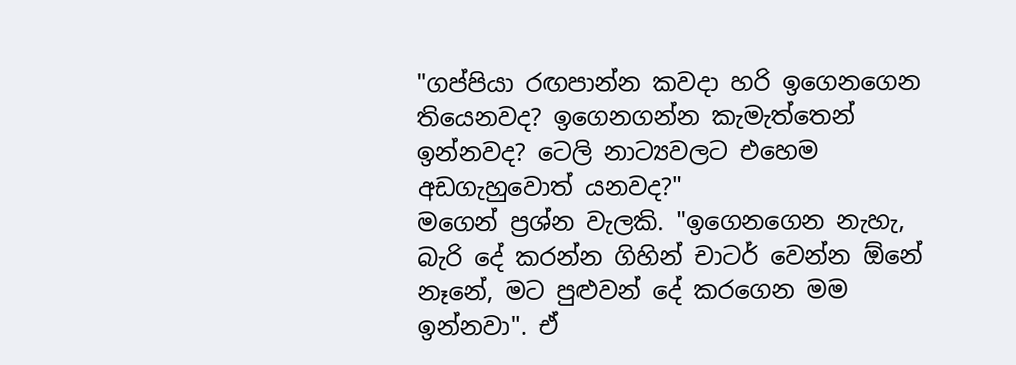"ගප්පියා රඟපාන්න කවදා හරි ඉගෙනගෙන තියෙනවද? ඉගෙනගන්න කැමැත්තෙන් ඉන්නවද? ටෙලි නාට්‍යවලට එහෙම අඩගැහුවොත් යනවද?"
මගෙන් ප්‍රශ්න වැලකි. "ඉගෙනගෙන නැහැ, බැරි දේ කරන්න ගිහින් චාටර් වෙන්න ඕනේ නෑනේ, මට පුළුවන් දේ කරගෙන මම ඉන්නවා". ඒ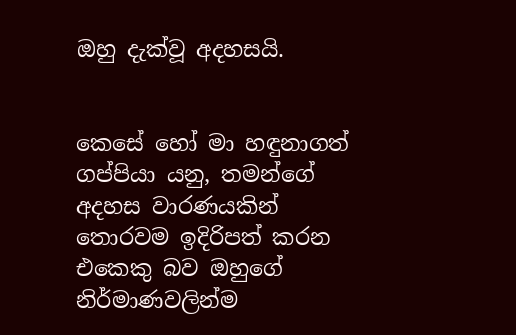ඔහු දැක්වූ අදහසයි.


කෙසේ හෝ මා හඳුනාගත් ගප්පියා යනු, තමන්ගේ අදහස වාරණයකින් තොරවම ඉදිරිපත් කරන එකෙකු බව ඔහුගේ නිර්මාණවලින්ම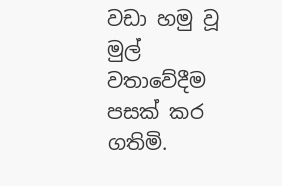වඩා හමු වූ මුල් වතාවේදීම පසක් කර ගතිමි.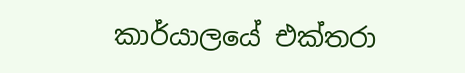කාර්යාලයේ එක්තරා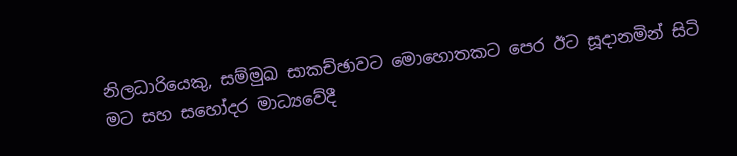නිලධාරියෙකු, සම්මුඛ සාකච්ඡාවට මොහොතකට පෙර ඊට සූදානමින් සිටි මට සහ සහෝදර මාධ්‍යවේදී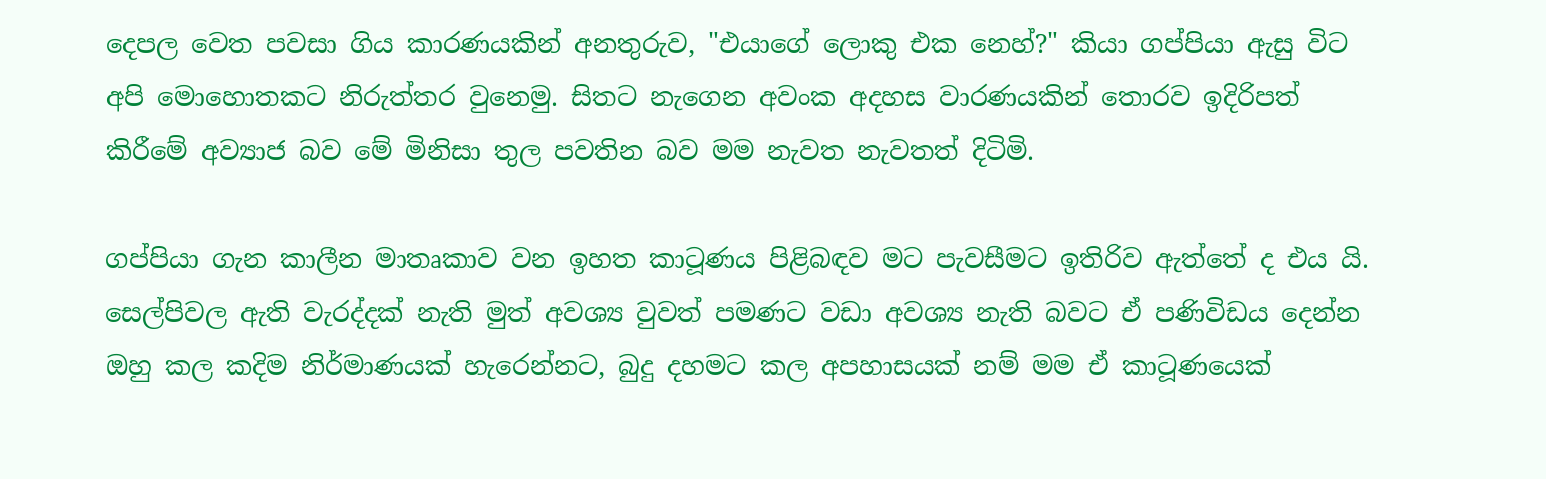දෙපල වෙත පවසා ගිය කාරණයකින් අනතුරුව, "එයාගේ ලොකු එක නෙහ්?" කියා ගප්පියා ඇසු විට අපි මොහොතකට නිරුත්තර වුනෙමු. සිතට නැගෙන අවංක අදහස වාරණයකින් තොරව ඉදිරිපත් කිරීමේ අව්‍යාජ බව මේ මිනිසා තුල පවතින බව මම නැවත නැවතත් දිටිමි.

ගප්පියා ගැන කාලීන මාතෘකාව වන ඉහත කාටූණය පිළිබඳව මට පැවසීමට ඉතිරිව ඇත්තේ ද එය යි. සෙල්පිවල ඇති වැරද්දක් නැති මුත් අවශ්‍ය වුවත් පමණට වඩා අවශ්‍ය නැති බවට ඒ පණිවිඩය දෙන්න ඔහු කල කදිම නිර්මාණයක් හැරෙන්නට, බුදු දහමට කල අපහාසයක් නම් මම ඒ කාටූණයෙක්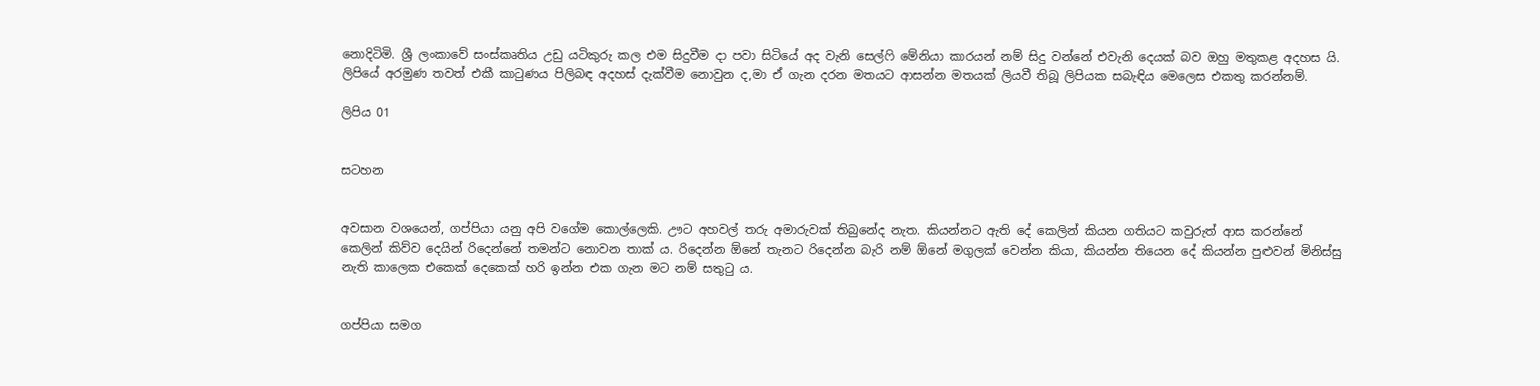නොදිටිමි. ශ්‍රී ලංකාවේ සංස්කෘතිය උඩු යටිකුරු කල එම සිදුවීම දා පවා සිටියේ අද වැනි සෙල්ෆි මේනියා කාරයන් නම් සිදු වන්නේ එවැනි දෙයක් බව ඔහු මතුකළ අදහස යි. ලිපියේ අරමුණ තවත් එකී කාටුණය පිලිබඳ අදහස් දැක්වීම නොවුන ද,මා ඒ ගැන දරන මතයට ආසන්න මතයක් ලියවී තිබූ ලිපියක සබැඳිය මෙලෙස එකතු කරන්නම්.

ලිපිය 01


සටහන


අවසාන වශයෙන්, ගප්පියා යනු අපි වගේම කොල්ලෙකි. ඌට අහවල් තරු අමාරුවක් තිබුනේද නැත. කියන්නට ඇති දේ කෙලින් කියන ගතියට කවුරුත් ආස කරන්නේ කෙලින් කිව්ව දෙයින් රිදෙන්නේ තමන්ට නොවන තාක් ය. රිදෙන්න ඕනේ තැනට රිදෙන්න බැරි නම් ඕනේ මගුලක් වෙන්න කියා, කියන්න තියෙන දේ කියන්න පුළුවන් මිනිස්සු නැති කාලෙක එකෙක් දෙකෙක් හරි ඉන්න එක ගැන මට නම් සතුටු ය.


ගප්පියා සමග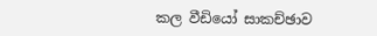කල වීඩියෝ සාකච්ඡාව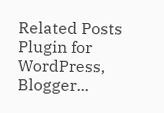Related Posts Plugin for WordPress, Blogger...